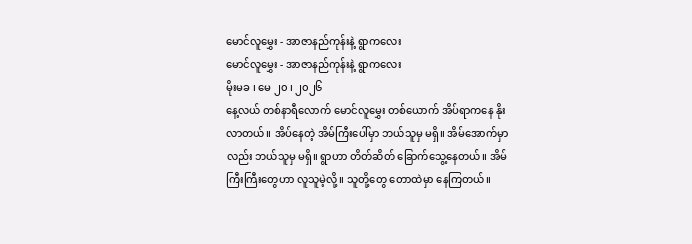မောင်လူမွှေး - အာဇာနည်ကုန်းနဲ့ ရွာကလေး
မောင်လူမွှေး - အာဇာနည်ကုန်းနဲ့ ရွာကလေး
မိုးမခ ၊ မေ ၂၀ ၊ ၂၀၂၆
နေ့လယ် တစ်နာရီလောက် မောင်လူမွှေး တစ်ယောက် အိပ်ရာကနေ နိုးလာတယ်။ အိပ်နေတဲ့ အိမ်ကြီးပေါ်မှာ ဘယ်သူမှ မရှိ။ အိမ်အောက်မှာလည်း ဘယ်သူမှ မရှိ။ ရွာဟာ တိတ်ဆိတ် ခြောက်သွေ့နေတယ်။ အိမ်ကြီးကြီးတွေဟာ လူသူမဲ့လို့။ သူတို့တွေ တောထဲမှာ နေကြတယ်။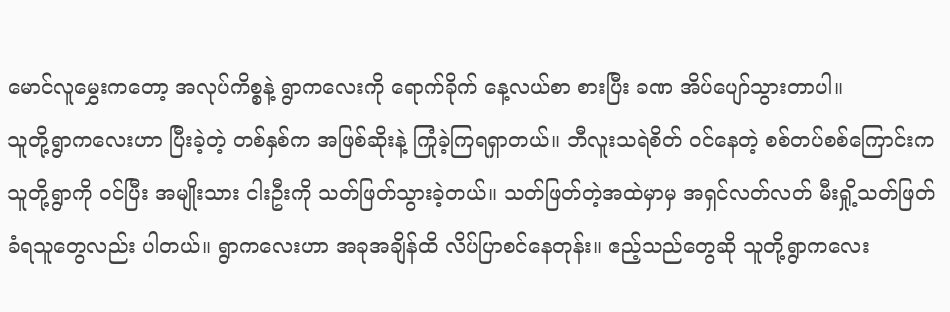မောင်လူမွှေးကတော့ အလုပ်ကိစ္စနဲ့ ရွာကလေးကို ရောက်ခိုက် နေ့လယ်စာ စားပြီး ခဏ အိပ်ပျော်သွားတာပါ။
သူတို့ရွာကလေးဟာ ပြီးခဲ့တဲ့ တစ်နှစ်က အဖြစ်ဆိုးနဲ့ ကြုံခဲ့ကြရရှာတယ်။ ဘီလူးသရဲစိတ် ဝင်နေတဲ့ စစ်တပ်စစ်ကြောင်းက သူတို့ရွာကို ဝင်ပြီး အမျိုးသား ငါးဦးကို သတ်ဖြတ်သွားခဲ့တယ်။ သတ်ဖြတ်တဲ့အထဲမှာမှ အရှင်လတ်လတ် မီးရှို့သတ်ဖြတ်ခံရသူတွေလည်း ပါတယ်။ ရွာကလေးဟာ အခုအချိန်ထိ လိပ်ပြာစင်နေတုန်း။ ဧည့်သည်တွေဆို သူတို့ရွာကလေး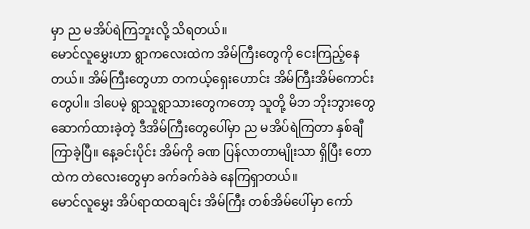မှာ ည မအိပ်ရဲကြဘူးလို့ သိရတယ်။
မောင်လူမွှေးဟာ ရွာကလေးထဲက အိမ်ကြီးတွေကို ငေးကြည့်နေတယ်။ အိမ်ကြီးတွေဟာ တကယ့်ရှေးဟောင်း အိမ်ကြီးအိမ်ကောင်းတွေပါ။ ဒါပေမဲ့ ရွာသူရွာသားတွေကတော့ သူတို့ မိဘ ဘိုးဘွားတွေ ဆောက်ထားခဲ့တဲ့ ဒီအိမ်ကြီးတွေပေါ်မှာ ည မအိပ်ရဲကြတာ နှစ်ချီ ကြာခဲ့ပြီ။ နေ့ခင်းပိုင်း အိမ်ကို ခဏ ပြန်လာတာမျိုးသာ ရှိပြီး တောထဲက တဲလေးတွေမှာ ခက်ခက်ခဲခဲ နေကြရှာတယ်။
မောင်လူမွှေး အိပ်ရာထထချင်း အိမ်ကြီး တစ်အိမ်ပေါ်မှာ ကော်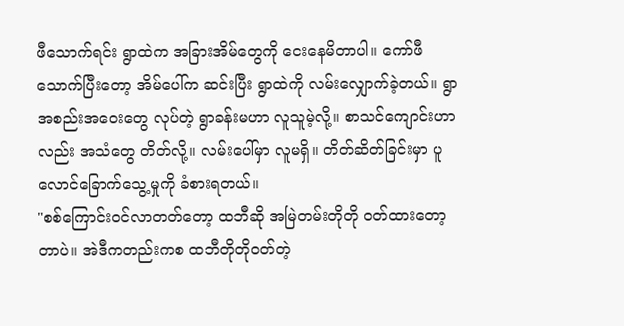ဖီသောက်ရင်း ရွာထဲက အခြားအိမ်တွေကို ငေးနေမိတာပါ။ ကော်ဖီသောက်ပြီးတော့ အိမ်ပေါ်က ဆင်းပြီး ရွာထဲကို လမ်းလျှောက်ခဲ့တယ်။ ရွာအစည်းအဝေးတွေ လုပ်တဲ့ ရွာခန်းမဟာ လူသူမဲ့လို့။ စာသင်ကျောင်းဟာလည်း အသံတွေ တိတ်လို့။ လမ်းပေါ်မှာ လူမရှိ။ တိတ်ဆိတ်ခြင်းမှာ ပူလောင်ခြောက်သွေ့မှုကို ခံစားရတယ်။
"စစ်ကြောင်းဝင်လာတတ်တော့ ထဘီဆို အမြဲတမ်းတိုတို ဝတ်ထားတော့တာပဲ။ အဲဒီကတည်းကစ ထဘီတိုတိုဝတ်တဲ့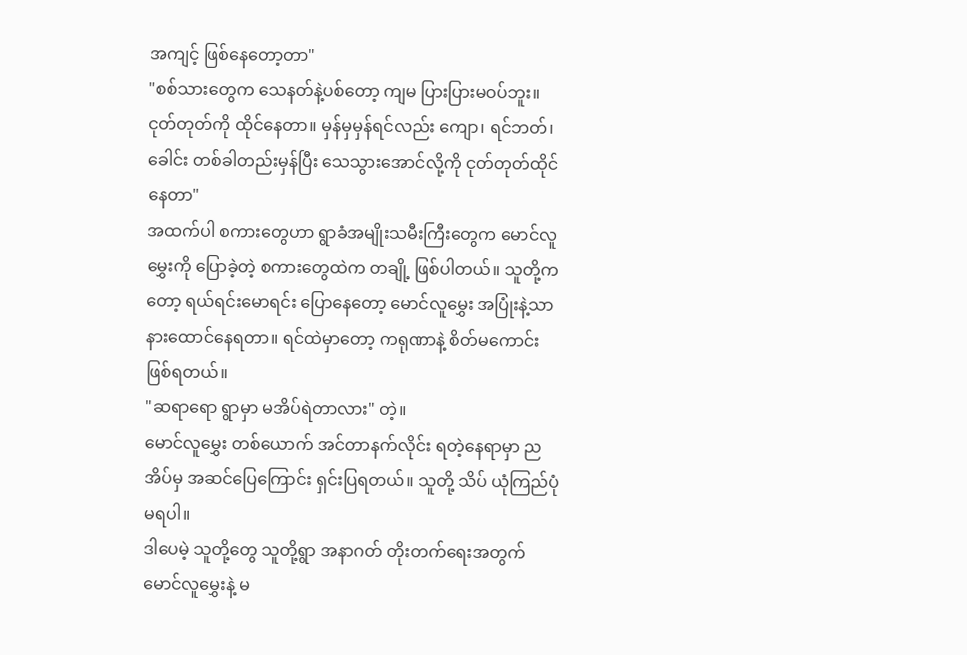အကျင့် ဖြစ်နေတော့တာ"
"စစ်သားတွေက သေနတ်နဲ့ပစ်တော့ ကျမ ပြားပြားမဝပ်ဘူး။ ငုတ်တုတ်ကို ထိုင်နေတာ။ မှန်မှမှန်ရင်လည်း ကျော၊ ရင်ဘတ်၊ ခေါင်း တစ်ခါတည်းမှန်ပြီး သေသွားအောင်လို့ကို ငုတ်တုတ်ထိုင်နေတာ"
အထက်ပါ စကားတွေဟာ ရွာခံအမျိုးသမီးကြီးတွေက မောင်လူမွှေးကို ပြောခဲ့တဲ့ စကားတွေထဲက တချို့ ဖြစ်ပါတယ်။ သူတို့ကတော့ ရယ်ရင်းမောရင်း ပြောနေတော့ မောင်လူမွှေး အပြုံးနဲ့သာ နားထောင်နေရတာ။ ရင်ထဲမှာတော့ ကရုဏာနဲ့ စိတ်မကောင်း ဖြစ်ရတယ်။
"ဆရာရော ရွာမှာ မအိပ်ရဲတာလား" တဲ့။
မောင်လူမွှေး တစ်ယောက် အင်တာနက်လိုင်း ရတဲ့နေရာမှာ ညအိပ်မှ အဆင်ပြေကြောင်း ရှင်းပြရတယ်။ သူတို့ သိပ် ယုံကြည်ပုံမရပါ။
ဒါပေမဲ့ သူတို့တွေ သူတို့ရွာ အနာဂတ် တိုးတက်ရေးအတွက် မောင်လူမွှေးနဲ့ မ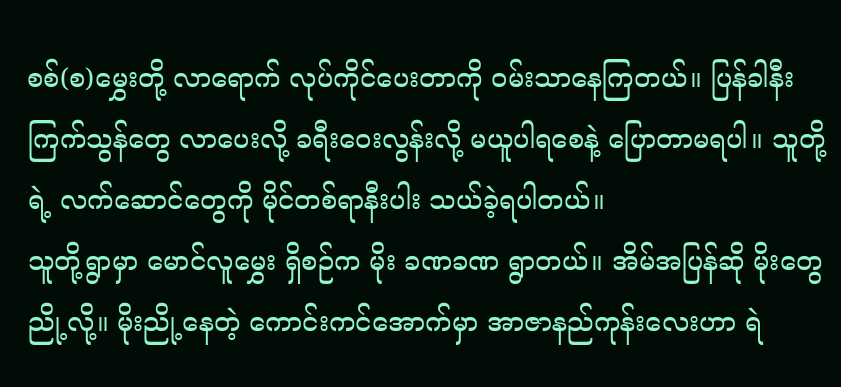စစ်(စ)မွှေးတို့ လာရောက် လုပ်ကိုင်ပေးတာကို ဝမ်းသာနေကြတယ်။ ပြန်ခါနီး ကြက်သွန်တွေ လာပေးလို့ ခရီးဝေးလွန်းလို့ မယူပါရစေနဲ့ ပြောတာမရပါ။ သူတို့ရဲ့ လက်ဆောင်တွေကို မိုင်တစ်ရာနီးပါး သယ်ခဲ့ရပါတယ်။
သူတို့ရွာမှာ မောင်လူမွှေး ရှိစဉ်က မိုး ခဏခဏ ရွာတယ်။ အိမ်အပြန်ဆို မိုးတွေ ညို့လို့။ မိုးညို့နေတဲ့ ကောင်းကင်အောက်မှာ အာဇာနည်ကုန်းလေးဟာ ရဲ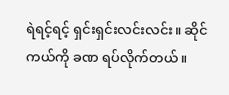ရဲရင့်ရင့် ရှင်းရှင်းလင်းလင်း။ ဆိုင်ကယ်ကို ခဏ ရပ်လိုက်တယ်။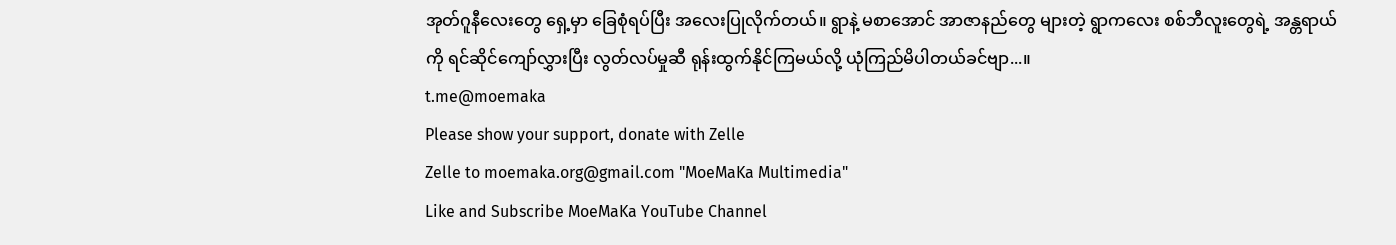အုတ်ဂူနီလေးတွေ ရှေ့မှာ ခြေစုံရပ်ပြီး အလေးပြုလိုက်တယ်။ ရွာနဲ့ မစာအောင် အာဇာနည်တွေ များတဲ့ ရွာကလေး စစ်ဘီလူးတွေရဲ့ အန္တရာယ်ကို ရင်ဆိုင်ကျော်လွှားပြီး လွတ်လပ်မှုဆီ ရုန်းထွက်နိုင်ကြမယ်လို့ ယုံကြည်မိပါတယ်ခင်ဗျာ...။
t.me@moemaka
Please show your support, donate with Zelle
Zelle to moemaka.org@gmail.com "MoeMaKa Multimedia"
Like and Subscribe MoeMaKa YouTube Channel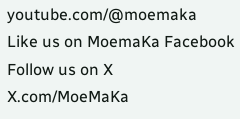youtube.com/@moemaka
Like us on MoemaKa Facebook
Follow us on X
X.com/MoeMaKa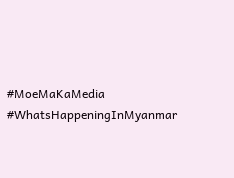#MoeMaKaMedia
#WhatsHappeningInMyanmar